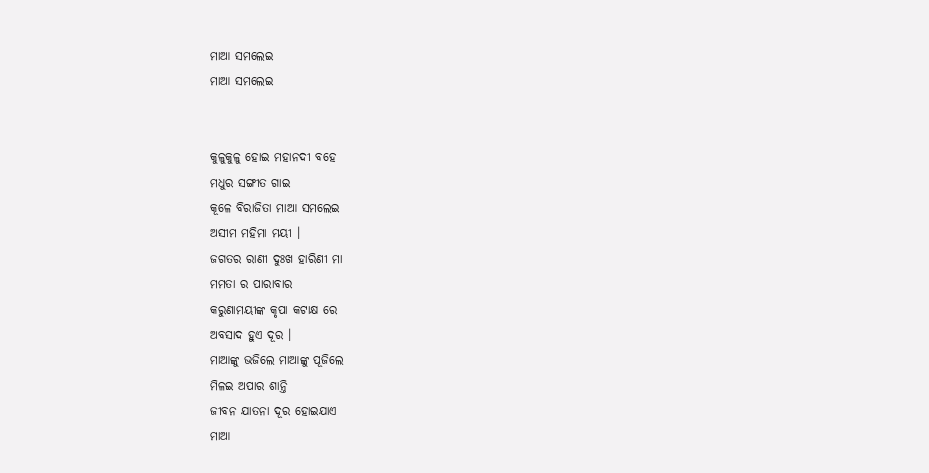ମାଆ ସମଲେଇ
ମାଆ ସମଲେଇ


କୁଳୁକୁଳୁ ହୋଇ ମହାନଦୀ ବହେ
ମଧୁର ସଙ୍ଗୀତ ଗାଇ
କୂଳେ ବିରାଜିତା ମାଆ ସମଲେଇ
ଅସୀମ ମହିମା ମୟୀ ।
ଜଗତର ରାଣୀ ଦୁଃଖ ହାରିଣୀ ମା
ମମତା ର ପାରାବାର
କରୁଣାମୟୀଙ୍କ କୃପା କଟାକ୍ଷ ରେ
ଅବସାଦ ହୁଏ ଦୂର ।
ମାଆଙ୍କୁ ଭଜିଲେ ମାଆଙ୍କୁ ପୂଜିଲେ
ମିଳଇ ଅପାର ଶାନ୍ତି
ଜୀବନ ଯାତନା ଦୂର ହୋଇଯାଏ
ମାଆ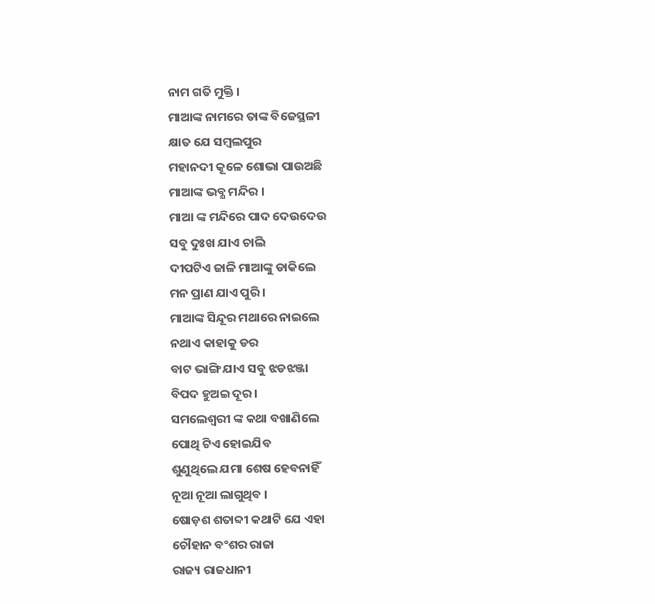ନାମ ଗତି ମୁକ୍ତି ।
ମାଆଙ୍କ ନାମରେ ତାଙ୍କ ବିଜେସ୍ଥଳୀ
କ୍ଷାତ ଯେ ସମ୍ବଲପୁର
ମହାନଦୀ କୂଳେ ଶୋଭା ପାଉଅଛି
ମାଆଙ୍କ ଭବ୍ଯ ମନ୍ଦିର ।
ମାଆ ଙ୍କ ମନ୍ଦିରେ ପାଦ ଦେଉଦେଉ
ସବୁ ଦୁଃଖ ଯାଏ ଚାଲି
ଦୀପଟିଏ ଜାଳି ମାଆଙ୍କୁ ଡାକିଲେ
ମନ ପ୍ରାଣ ଯାଏ ପୁରି ।
ମାଆଙ୍କ ସିନ୍ଦୂର ମଥାରେ ନାଇଲେ
ନଥାଏ କାହାକୁ ଡର
ବାଟ ଭାଙ୍ଗି ଯାଏ ସବୁ ଝଡଝଞ୍ଜା
ବିପଦ ହୁଅଇ ଦୂର ।
ସମଲେଶ୍ଵରୀ ଙ୍କ କଥା ବଖାଣିଲେ
ପୋଥି ଟିଏ ହୋଇଯିବ
ଶୁଣୁଥିଲେ ଯମା ଶେଷ ହେବନାହିଁ
ନୂଆ ନୂଆ ଲାଗୁଥିବ ।
ଷୋଡ଼ଶ ଶତାବ୍ଦୀ କଥାଟି ଯେ ଏହା
ଚୌହାନ ବଂଶର ରାଜା
ରାଜ୍ୟ ରାଜଧାନୀ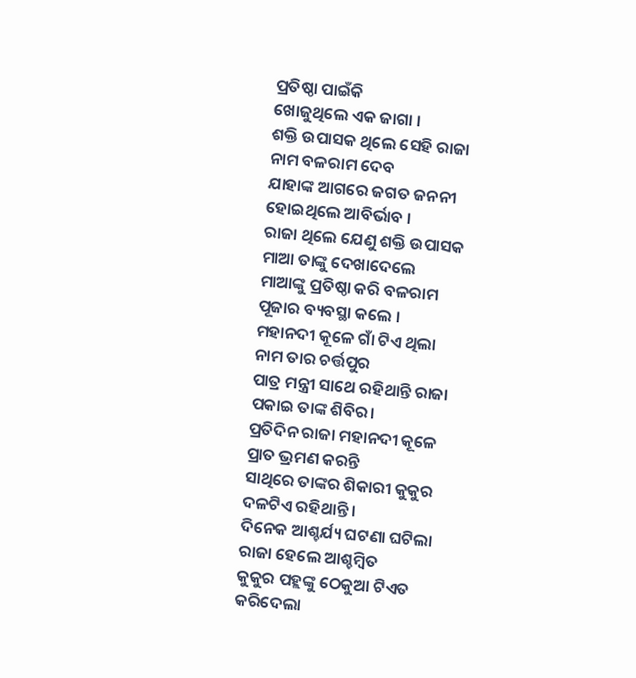ପ୍ରତିଷ୍ଠା ପାଇଁକି
ଖୋଜୁଥିଲେ ଏକ ଜାଗା ।
ଶକ୍ତି ଉପାସକ ଥିଲେ ସେହି ରାଜା
ନାମ ବଳରାମ ଦେବ
ଯାହାଙ୍କ ଆଗରେ ଜଗତ ଜନନୀ
ହୋଇଥିଲେ ଆବିର୍ଭାବ ।
ରାଜା ଥିଲେ ଯେଣୁ ଶକ୍ତି ଉପାସକ
ମାଆ ତାଙ୍କୁ ଦେଖାଦେଲେ
ମାଆଙ୍କୁ ପ୍ରତିଷ୍ଠା କରି ବଳରାମ
ପୂଜାର ବ୍ୟବସ୍ଥା କଲେ ।
ମହାନଦୀ କୂଳେ ଗାଁ ଟିଏ ଥିଲା
ନାମ ତାର ଚର୍ତ୍ତପୁର
ପାତ୍ର ମନ୍ତ୍ରୀ ସାଥେ ରହିଥାନ୍ତି ରାଜା
ପକାଇ ତାଙ୍କ ଶିବିର।
ପ୍ରତିଦିନ ରାଜା ମହାନଦୀ କୂଳେ
ପ୍ରାତ ଭ୍ରମଣ କରନ୍ତି
ସାଥିରେ ତାଙ୍କର ଶିକାରୀ କୁକୁର
ଦଳଟିଏ ରହିଥାନ୍ତି ।
ଦିନେକ ଆଶ୍ଚର୍ଯ୍ୟ ଘଟଣା ଘଟିଲା
ରାଜା ହେଲେ ଆଶ୍ଚମ୍ବିତ
କୁକୁର ପହ୍ଲଙ୍କୁ ଠେକୁଆ ଟିଏତ
କରିଦେଲା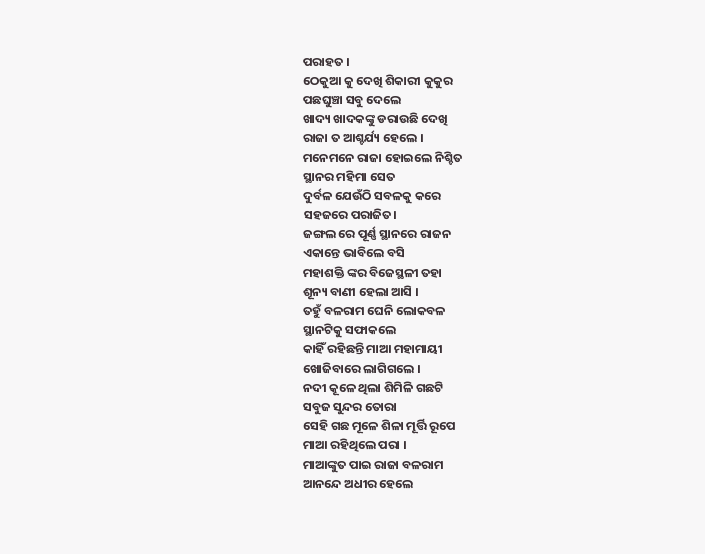ପରାହତ ।
ଠେକୁଆ କୁ ଦେଖି ଶିକାରୀ କୁକୁର
ପଛଘୁଞ୍ଚା ସବୁ ଦେଲେ
ଖାଦ୍ୟ ଖାଦକଙ୍କୁ ଡରାଉଛି ଦେଖି
ରାଜା ତ ଆଶ୍ଚର୍ଯ୍ୟ ହେଲେ ।
ମନେମନେ ରାଜା ହୋଇଲେ ନିଶ୍ଚିତ
ସ୍ଥାନର ମହିମା ସେତ
ଦୁର୍ବଳ ଯେଉଁଠି ସବଳକୁ କରେ
ସହଜରେ ପରାଜିତ।
ଜଙ୍ଗଲ ରେ ପୂର୍ଣ୍ଣ ସ୍ଥାନରେ ରାଜନ
ଏକାନ୍ତେ ଭାବିଲେ ବସି
ମହାଶକ୍ତି ଙ୍କର ବିଜେସ୍ଥଳୀ ତହା
ଶୂନ୍ୟ ବାଣୀ ହେଲା ଆସି ।
ତହୁଁ ବଳରାମ ଘେନି ଲୋକବଳ
ସ୍ଥାନଟିକୁ ସଫାକଲେ
କାହିଁ ରହିଛନ୍ତି ମାଆ ମହାମାୟୀ
ଖୋଜିବାରେ ଲାଗିଗଲେ ।
ନଦୀ କୂଳେ ଥିଲା ଶିମିଳି ଗଛଟି
ସବୁଜ ସୁନ୍ଦର ତୋରା
ସେହି ଗଛ ମୂଳେ ଶିଳା ମୂର୍ତ୍ତି ରୂପେ
ମାଆ ରହିଥିଲେ ପରା ।
ମାଆଙ୍କୁତ ପାଇ ରାଜା ବଳରାମ
ଆନନ୍ଦେ ଅଧୀର ହେଲେ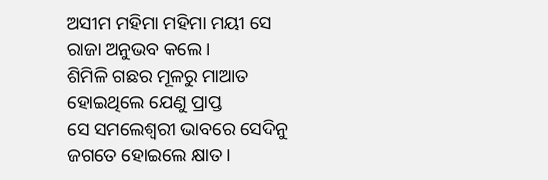ଅସୀମ ମହିମା ମହିମା ମୟୀ ସେ
ରାଜା ଅନୁଭବ କଲେ ।
ଶିମିଳି ଗଛର ମୂଳରୁ ମାଆତ
ହୋଇଥିଲେ ଯେଣୁ ପ୍ରାପ୍ତ
ସେ ସମଲେଶ୍ଵରୀ ଭାବରେ ସେଦିନୁ
ଜଗତେ ହୋଇଲେ କ୍ଷାତ ।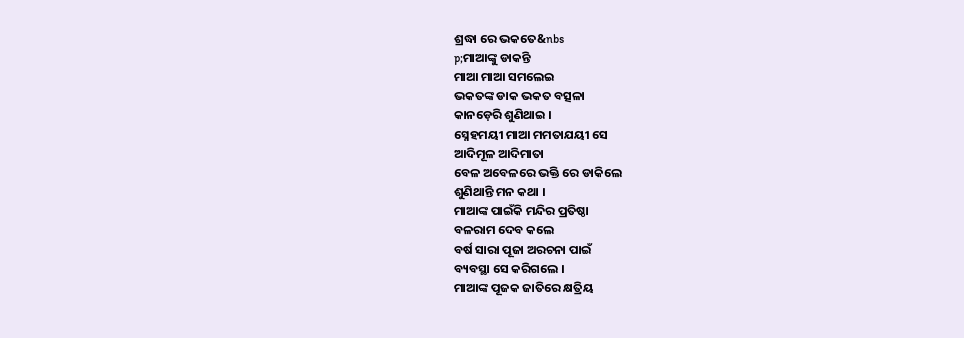ଶ୍ରଦ୍ଧା ରେ ଭକତେ&nbs
p;ମାଆଙ୍କୁ ଡାକନ୍ତି
ମାଆ ମାଆ ସମଲେଇ
ଭକତଙ୍କ ଡାକ ଭକତ ବତ୍ସଳା
କାନଡ଼େରି ଶୁଣିଥାଇ ।
ସ୍ନେହମୟୀ ମାଆ ମମତାଯୟୀ ସେ
ଆଦିମୂଳ ଆଦିମାତା
ବେଳ ଅବେଳରେ ଭକ୍ତି ରେ ଡାକିଲେ
ଶୁଣିଥାନ୍ତି ମନ କଥା ।
ମାଆଙ୍କ ପାଇଁକି ମନ୍ଦିର ପ୍ରତିଷ୍ଠା
ବଳରାମ ଦେବ କଲେ
ବର୍ଷ ସାରା ପୂଜା ଅରଚନା ପାଇଁ
ବ୍ୟବସ୍ଥା ସେ କରିଗଲେ ।
ମାଆଙ୍କ ପୂଜକ ଜାତିରେ କ୍ଷତ୍ରିୟ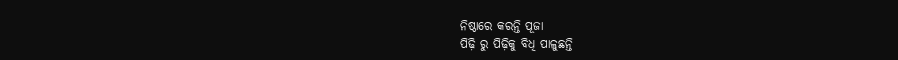ନିଷ୍ଠାରେ କରନ୍ତି ପୂଜା
ପିଢ଼ି ରୁ ପିଢ଼ିକୁ ବିଧି ପାଳୁଛନ୍ତି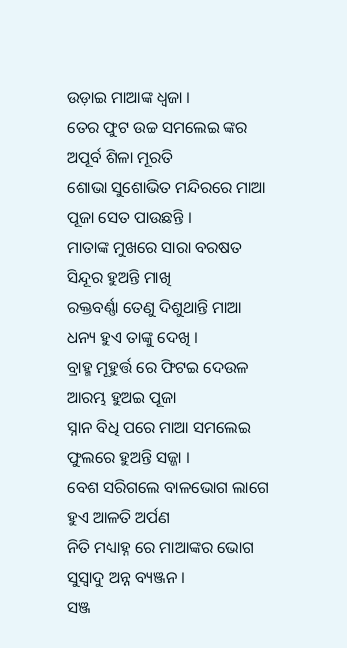ଉଡ଼ାଇ ମାଆଙ୍କ ଧ୍ଵଜା ।
ତେର ଫୁଟ ଉଚ୍ଚ ସମଲେଇ ଙ୍କର
ଅପୂର୍ବ ଶିଳା ମୂରତି
ଶୋଭା ସୁଶୋଭିତ ମନ୍ଦିରରେ ମାଆ
ପୂଜା ସେତ ପାଉଛନ୍ତି ।
ମାତାଙ୍କ ମୁଖରେ ସାରା ବରଷତ
ସିନ୍ଦୂର ହୁଅନ୍ତି ମାଖି
ରକ୍ତବର୍ଣ୍ଣା ତେଣୁ ଦିଶୁଥାନ୍ତି ମାଆ
ଧନ୍ୟ ହୁଏ ତାଙ୍କୁ ଦେଖି ।
ବ୍ରାହ୍ମ ମୂହୁର୍ତ୍ତ ରେ ଫିଟଇ ଦେଉଳ
ଆରମ୍ଭ ହୁଅଇ ପୂଜା
ସ୍ନାନ ବିଧି ପରେ ମାଆ ସମଲେଇ
ଫୁଲରେ ହୁଅନ୍ତି ସଜ୍ଜା ।
ବେଶ ସରିଗଲେ ବାଳଭୋଗ ଲାଗେ
ହୁଏ ଆଳତି ଅର୍ପଣ
ନିତି ମଧ୍ୟାହ୍ନ ରେ ମାଆଙ୍କର ଭୋଗ
ସୁସ୍ବାଦୁ ଅନ୍ନ ବ୍ୟଞ୍ଜନ ।
ସଞ୍ଜ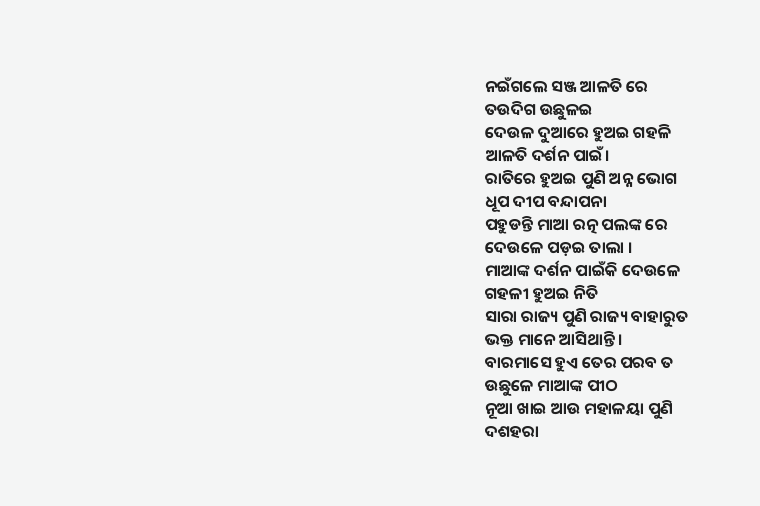ନଇଁଗଲେ ସଞ୍ଜ ଆଳତି ରେ
ତଉଦିଗ ଉଛୁଳଇ
ଦେଉଳ ଦୁଆରେ ହୁଅଇ ଗହଳି
ଆଳତି ଦର୍ଶନ ପାଇଁ।
ରାତିରେ ହୁଅଇ ପୁଣି ଅନ୍ନ ଭୋଗ
ଧୂପ ଦୀପ ବନ୍ଦାପନା
ପହୁଡନ୍ତି ମାଆ ରତ୍ନ ପଲଙ୍କ ରେ
ଦେଉଳେ ପଡ଼ଇ ତାଲା ।
ମାଆଙ୍କ ଦର୍ଶନ ପାଇଁକି ଦେଉଳେ
ଗହଳୀ ହୁଅଇ ନିତି
ସାରା ରାଜ୍ୟ ପୁଣି ରାଜ୍ୟ ବାହାରୁତ
ଭକ୍ତ ମାନେ ଆସିଥାନ୍ତି।
ବାରମାସେ ହୁଏ ତେର ପରବ ତ
ଉଛୁଳେ ମାଆଙ୍କ ପୀଠ
ନୂଆ ଖାଇ ଆଉ ମହାଳୟା ପୁଣି
ଦଶହରା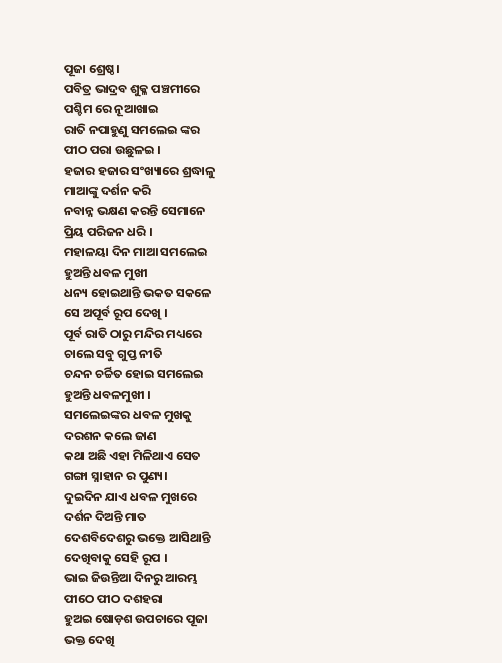ପୂଜା ଶ୍ରେଷ୍ଠ।
ପବିତ୍ର ଭାଦ୍ରବ ଶୁକ୍ଳ ପଞ୍ଚମୀରେ
ପଶ୍ଚିମ ରେ ନୂଆଖାଇ
ରାତି ନପାହୁଣୁ ସମଲେଇ ଙ୍କର
ପୀଠ ପରା ଉଛୁଳଇ ।
ହଜାର ହଜାର ସଂଖ୍ୟାରେ ଶ୍ରଦ୍ଧାଳୁ
ମାଆଙ୍କୁ ଦର୍ଶନ କରି
ନବାନ୍ନ ଭକ୍ଷଣ କରନ୍ତି ସେମାନେ
ପ୍ରିୟ ପରିଜନ ଧରି ।
ମହାଳୟା ଦିନ ମାଆ ସମଲେଇ
ହୁଅନ୍ତି ଧବଳ ମୁଖୀ
ଧନ୍ୟ ହୋଇଥାନ୍ତି ଭକତ ସକଳେ
ସେ ଅପୂର୍ବ ରୂପ ଦେଖି ।
ପୂର୍ବ ରାତି ଠାରୁ ମନ୍ଦିର ମଧ୍ୟରେ
ଚାଲେ ସବୁ ଗୁପ୍ତ ନୀତି
ଚନ୍ଦନ ଚର୍ଚ୍ଚିତ ହୋଇ ସମଲେଇ
ହୁଅନ୍ତି ଧବଳମୁଖୀ ।
ସମଲେଇଙ୍କର ଧବଳ ମୁଖକୁ
ଦରଶନ କଲେ ଜାଣ
କଥା ଅଛି ଏହା ମିଳିଥାଏ ସେତ
ଗଙ୍ଗା ସ୍ନାହାନ ର ପୁଣ୍ୟ।
ଦୁଇଦିନ ଯାଏ ଧବଳ ମୁଖରେ
ଦର୍ଶନ ଦିଅନ୍ତି ମାତ
ଦେଶବିଦେଶରୁ ଭକ୍ତେ ଆସିଥାନ୍ତି
ଦେଖିବାକୁ ସେହି ରୂପ ।
ଭାଇ ଜିଉନ୍ତିଆ ଦିନରୁ ଆରମ୍ଭ
ପୀଠେ ପୀଠ ଦଶହରା
ହୁଅଇ ଷୋଡ଼ଶ ଉପଚାରେ ପୂଜା
ଭକ୍ତ ଦେଖି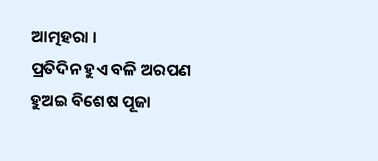ଆତ୍ମହରା ।
ପ୍ରତିଦିନ ହୁଏ ବଳି ଅରପଣ
ହୁଅଇ ବିଶେଷ ପୂଜା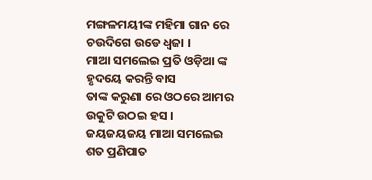ମଙ୍ଗଳମୟୀଙ୍କ ମହିମା ଗାନ ରେ
ଚଉଦିଗେ ଉଡେ ଧ୍ବଜା ।
ମାଆ ସମଲେଇ ପ୍ରତି ଓଡ଼ିଆ ଙ୍କ
ହୃଦୟେ କରନ୍ତି ବାସ
ତାଙ୍କ କରୁଣା ରେ ଓଠରେ ଆମର
ଉକୁଟି ଉଠଇ ହସ ।
ଜୟଜୟଜୟ ମାଆ ସମଲେଇ
ଶତ ପ୍ରଣିପାତ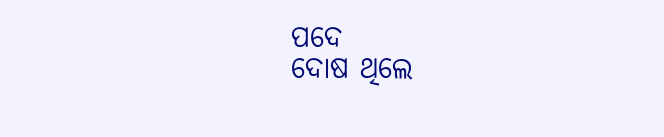ପଦେ
ଦୋଷ ଥିଲେ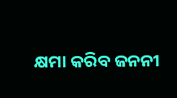କ୍ଷମା କରିବ ଜନନୀ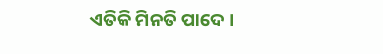ଏତିକି ମିନତି ପାଦେ ।